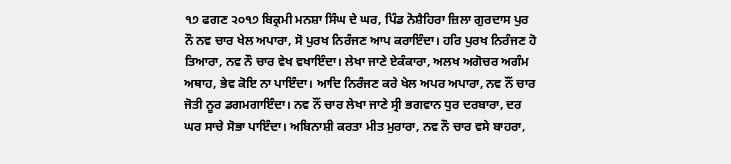੧੭ ਫਗਣ ੨੦੧੭ ਬਿਕ੍ਰਮੀ ਮਨਸ਼ਾ ਸਿੰਘ ਦੇ ਘਰ, ਪਿੰਡ ਨੋਸ਼ੈਹਿਰਾ ਜ਼ਿਲਾ ਗੁਰਦਾਸ ਪੁਰ
ਨੌ ਨਵ ਚਾਰ ਖੇਲ ਅਪਾਰਾ, ਸੋ ਪੁਰਖ ਨਿਰੰਜਣ ਆਪ ਕਰਾਇੰਦਾ। ਹਰਿ ਪੁਰਖ ਨਿਰੰਜਣ ਹੋ ਤਿਆਰਾ, ਨਵ ਨੌ ਚਾਰ ਵੇਖ ਵਖਾਇੰਦਾ। ਲੇਖਾ ਜਾਣੇ ਏਕੰਕਾਰਾ, ਅਲਖ ਅਗੋਚਰ ਅਗੰਮ ਅਥਾਹ, ਭੇਵ ਕੋਇ ਨਾ ਪਾਇੰਦਾ। ਆਦਿ ਨਿਰੰਜਣ ਕਰੇ ਖੇਲ ਅਪਰ ਅਪਾਰਾ, ਨਵ ਨੌਂ ਚਾਰ ਜੋਤੀ ਨੂਰ ਡਗਮਗਾਇੰਦਾ। ਨਵ ਨੌਂ ਚਾਰ ਲੇਖਾ ਜਾਣੇ ਸ੍ਰੀ ਭਗਵਾਨ ਧੁਰ ਦਰਬਾਰਾ, ਦਰ ਘਰ ਸਾਚੇ ਸੋਭਾ ਪਾਇੰਦਾ। ਅਬਿਨਾਸ਼ੀ ਕਰਤਾ ਮੀਤ ਮੁਰਾਰਾ, ਨਵ ਨੌ ਚਾਰ ਵਸੇ ਬਾਹਰਾ,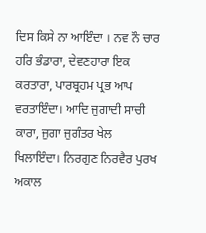ਦਿਸ ਕਿਸੇ ਨਾ ਆਇੰਦਾ । ਨਵ ਨੌ ਚਾਰ ਹਰਿ ਭੰਡਾਰਾ, ਦੇਵਣਹਾਰਾ ਇਕ ਕਰਤਾਰਾ, ਪਾਰਬ੍ਰਹਮ ਪ੍ਰਭ ਆਪ ਵਰਤਾਇੰਦਾ। ਆਦਿ ਜੁਗਾਦੀ ਸਾਚੀ ਕਾਰਾ, ਜੁਗਾ ਜੁਗੰਤਰ ਖੇਲ ਖਿਲਾਇੰਦਾ। ਨਿਰਗੁਣ ਨਿਰਵੈਰ ਪੁਰਖ ਅਕਾਲ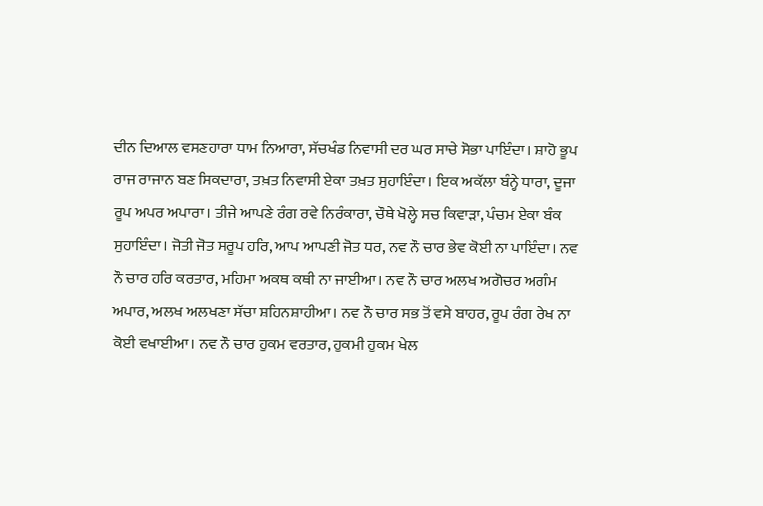ਦੀਨ ਦਿਆਲ ਵਸਣਹਾਰਾ ਧਾਮ ਨਿਆਰਾ, ਸੱਚਖੰਡ ਨਿਵਾਸੀ ਦਰ ਘਰ ਸਾਚੇ ਸੋਭਾ ਪਾਇੰਦਾ। ਸ਼ਾਹੋ ਭੂਪ ਰਾਜ ਰਾਜਾਨ ਬਣ ਸਿਕਦਾਰਾ, ਤਖ਼ਤ ਨਿਵਾਸੀ ਏਕਾ ਤਖ਼ਤ ਸੁਹਾਇੰਦਾ। ਇਕ ਅਕੱਲਾ ਬੰਨ੍ਹੇ ਧਾਰਾ, ਦੂਜਾ ਰੂਪ ਅਪਰ ਅਪਾਰਾ। ਤੀਜੇ ਆਪਣੇ ਰੰਗ ਰਵੇ ਨਿਰੰਕਾਰਾ, ਚੌਥੇ ਖੋਲ੍ਹੇ ਸਚ ਕਿਵਾੜਾ, ਪੰਚਮ ਏਕਾ ਬੰਕ ਸੁਹਾਇੰਦਾ। ਜੋਤੀ ਜੋਤ ਸਰੂਪ ਹਰਿ, ਆਪ ਆਪਣੀ ਜੋਤ ਧਰ, ਨਵ ਨੌ ਚਾਰ ਭੇਵ ਕੋਈ ਨਾ ਪਾਇੰਦਾ। ਨਵ ਨੌ ਚਾਰ ਹਰਿ ਕਰਤਾਰ, ਮਹਿਮਾ ਅਕਥ ਕਥੀ ਨਾ ਜਾਈਆ। ਨਵ ਨੌ ਚਾਰ ਅਲਖ ਅਗੋਚਰ ਅਗੰਮ ਅਪਾਰ, ਅਲਖ ਅਲਖਣਾ ਸੱਚਾ ਸ਼ਹਿਨਸ਼ਾਹੀਆ। ਨਵ ਨੌ ਚਾਰ ਸਭ ਤੋਂ ਵਸੇ ਬਾਹਰ, ਰੂਪ ਰੰਗ ਰੇਖ ਨਾ ਕੋਈ ਵਖਾਈਆ। ਨਵ ਨੌ ਚਾਰ ਹੁਕਮ ਵਰਤਾਰ, ਹੁਕਮੀ ਹੁਕਮ ਖੇਲ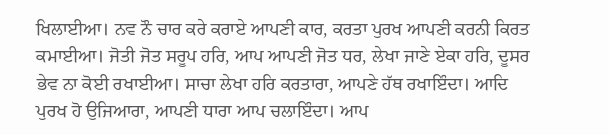ਖਿਲਾਈਆ। ਨਵ ਨੌ ਚਾਰ ਕਰੇ ਕਰਾਏ ਆਪਣੀ ਕਾਰ, ਕਰਤਾ ਪੁਰਖ ਆਪਣੀ ਕਰਨੀ ਕਿਰਤ ਕਮਾਈਆ। ਜੋਤੀ ਜੋਤ ਸਰੂਪ ਹਰਿ, ਆਪ ਆਪਣੀ ਜੋਤ ਧਰ, ਲੇਖਾ ਜਾਣੇ ਏਕਾ ਹਰਿ, ਦੂਸਰ ਭੇਵ ਨਾ ਕੋਈ ਰਖਾਈਆ। ਸਾਚਾ ਲੇਖਾ ਹਰਿ ਕਰਤਾਰਾ, ਆਪਣੇ ਹੱਥ ਰਖਾਇੰਦਾ। ਆਦਿ ਪੁਰਖ ਹੋ ਉਜਿਆਰਾ, ਆਪਣੀ ਧਾਰਾ ਆਪ ਚਲਾਇੰਦਾ। ਆਪ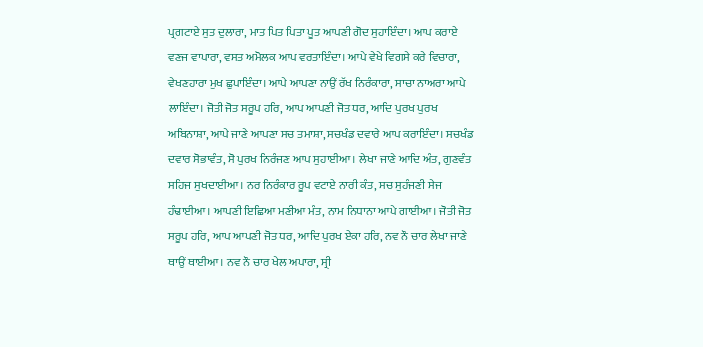ਪ੍ਰਗਟਾਏ ਸੁਤ ਦੁਲਾਰਾ, ਮਾਤ ਪਿਤ ਪਿਤਾ ਪੂਤ ਆਪਣੀ ਗੋਦ ਸੁਹਾਇੰਦਾ। ਆਪ ਕਰਾਏ ਵਣਜ ਵਾਪਾਰਾ, ਵਸਤ ਅਮੋਲਕ ਆਪ ਵਰਤਾਇੰਦਾ। ਆਪੇ ਵੇਖੇ ਵਿਗਸੇ ਕਰੇ ਵਿਚਾਰਾ, ਵੇਖਣਹਾਰਾ ਮੁਖ ਛੁਪਾਇੰਦਾ। ਆਪੇ ਆਪਣਾ ਨਾਉਂ ਰੱਖ ਨਿਰੰਕਾਰਾ, ਸਾਚਾ ਨਾਅਰਾ ਆਪੇ ਲਾਇੰਦਾ। ਜੋਤੀ ਜੋਤ ਸਰੂਪ ਹਰਿ, ਆਪ ਆਪਣੀ ਜੋਤ ਧਰ, ਆਦਿ ਪੁਰਖ ਪੁਰਖ ਅਬਿਨਾਸ਼ਾ, ਆਪੇ ਜਾਣੇ ਆਪਣਾ ਸਚ ਤਮਾਸ਼ਾ, ਸਚਖੰਡ ਦਵਾਰੇ ਆਪ ਕਰਾਇੰਦਾ। ਸਚਖੰਡ ਦਵਾਰ ਸੋਭਾਵੰਤ, ਸੋ ਪੁਰਖ ਨਿਰੰਜਣ ਆਪ ਸੁਹਾਈਆ। ਲੇਖਾ ਜਾਣੇ ਆਦਿ ਅੰਤ, ਗੁਣਵੰਤ ਸਹਿਜ ਸੁਖਦਾਈਆ। ਨਰ ਨਿਰੰਕਾਰ ਰੂਪ ਵਟਾਏ ਨਾਰੀ ਕੰਤ, ਸਚ ਸੁਹੰਜਣੀ ਸੇਜ ਹੰਢਾਈਆ। ਆਪਣੀ ਇਛਿਆ ਮਣੀਆ ਮੰਤ, ਨਾਮ ਨਿਧਾਨਾ ਆਪੇ ਗਾਈਆ। ਜੋਤੀ ਜੋਤ ਸਰੂਪ ਹਰਿ, ਆਪ ਆਪਣੀ ਜੋਤ ਧਰ, ਆਦਿ ਪੁਰਖ ਏਕਾ ਹਰਿ, ਨਵ ਨੌ ਚਾਰ ਲੇਖਾ ਜਾਣੇ ਥਾਉਂ ਥਾਈਆ। ਨਵ ਨੌ ਚਾਰ ਖੇਲ ਅਪਾਰਾ, ਸ੍ਰੀ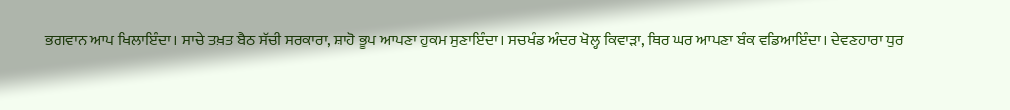ਭਗਵਾਨ ਆਪ ਖਿਲਾਇੰਦਾ। ਸਾਚੇ ਤਖ਼ਤ ਬੈਠ ਸੱਚੀ ਸਰਕਾਰਾ, ਸ਼ਾਹੋ ਭੂਪ ਆਪਣਾ ਹੁਕਮ ਸੁਣਾਇੰਦਾ। ਸਚਖੰਡ ਅੰਦਰ ਖੋਲ੍ਹ ਕਿਵਾੜਾ, ਥਿਰ ਘਰ ਆਪਣਾ ਬੰਕ ਵਡਿਆਇੰਦਾ। ਦੇਵਣਹਾਰਾ ਧੁਰ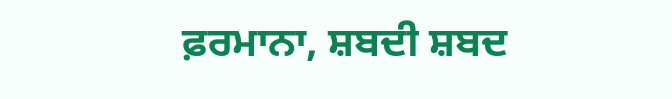ਫ਼ਰਮਾਨਾ, ਸ਼ਬਦੀ ਸ਼ਬਦ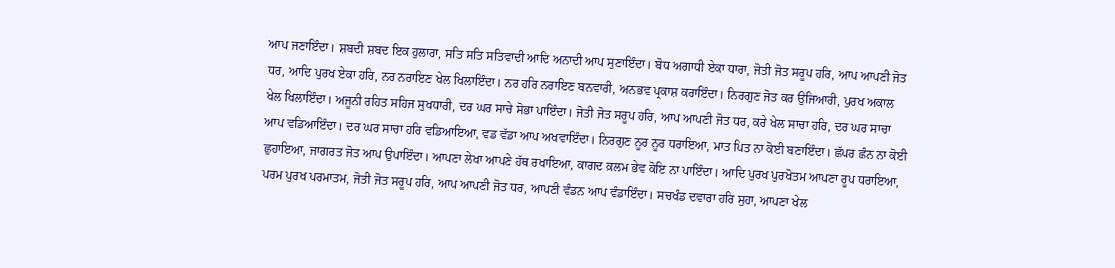ਆਪ ਜਣਾਇੰਦਾ। ਸ਼ਬਦੀ ਸ਼ਬਦ ਇਕ ਹੁਲਾਰਾ, ਸਤਿ ਸਤਿ ਸਤਿਵਾਦੀ ਆਦਿ ਅਨਾਦੀ ਆਪ ਸੁਣਾਇੰਦਾ। ਬੋਧ ਅਗਾਧੀ ਏਕਾ ਧਾਰਾ, ਜੋਤੀ ਜੋਤ ਸਰੂਪ ਹਰਿ, ਆਪ ਆਪਣੀ ਜੋਤ ਧਰ, ਆਦਿ ਪੁਰਖ ਏਕਾ ਹਰਿ, ਨਰ ਨਰਾਇਣ ਖੇਲ ਖਿਲਾਇੰਦਾ। ਨਰ ਹਰਿ ਨਰਾਇਣ ਬਨਵਾਰੀ, ਅਨਭਵ ਪ੍ਰਕਾਸ਼ ਕਰਾਇੰਦਾ। ਨਿਰਗੁਣ ਜੋਤ ਕਰ ਉਜਿਆਰੀ, ਪੁਰਖ ਅਕਾਲ ਖੇਲ ਖਿਲਾਇੰਦਾ। ਅਜੂਨੀ ਰਹਿਤ ਸਹਿਜ ਸੁਖਧਾਰੀ, ਦਰ ਘਰ ਸਾਚੇ ਸੋਭਾ ਪਾਇੰਦਾ। ਜੋਤੀ ਜੋਤ ਸਰੂਪ ਹਰਿ, ਆਪ ਆਪਣੀ ਜੋਤ ਧਰ, ਕਰੇ ਖੇਲ ਸਾਚਾ ਹਰਿ, ਦਰ ਘਰ ਸਾਚਾ ਆਪ ਵਡਿਆਇੰਦਾ। ਦਰ ਘਰ ਸਾਚਾ ਹਰਿ ਵਡਿਆਇਆ, ਵਡ ਵੱਡਾ ਆਪ ਅਖਵਾਇੰਦਾ। ਨਿਰਗੁਣ ਨੂਰ ਨੂਰ ਧਰਾਇਆ, ਮਾਤ ਪਿਤ ਨਾ ਕੋਈ ਬਣਾਇੰਦਾ। ਛੱਪਰ ਛੰਨ ਨਾ ਕੋਈ ਛੁਹਾਇਆ, ਜਾਗਰਤ ਜੋਤ ਆਪ ਉਪਾਇੰਦਾ। ਆਪਣਾ ਲੇਖਾ ਆਪਣੇ ਹੱਥ ਰਖਾਇਆ, ਕਾਗਦ ਕ਼ਲਮ ਭੇਵ ਕੋਇ ਨਾ ਪਾਇੰਦਾ। ਆਦਿ ਪੁਰਖ ਪੁਰਖੋਤਮ ਆਪਣਾ ਰੂਪ ਧਰਾਇਆ, ਪਰਮ ਪੁਰਖ ਪਰਮਾਤਮ, ਜੋਤੀ ਜੋਤ ਸਰੂਪ ਹਰਿ, ਆਪ ਆਪਣੀ ਜੋਤ ਧਰ, ਆਪਣੀ ਵੰਡਨ ਆਪ ਵੰਡਾਇੰਦਾ। ਸਚਖੰਡ ਦਵਾਰਾ ਹਰਿ ਸੁਹਾ, ਆਪਣਾ ਖੇਲ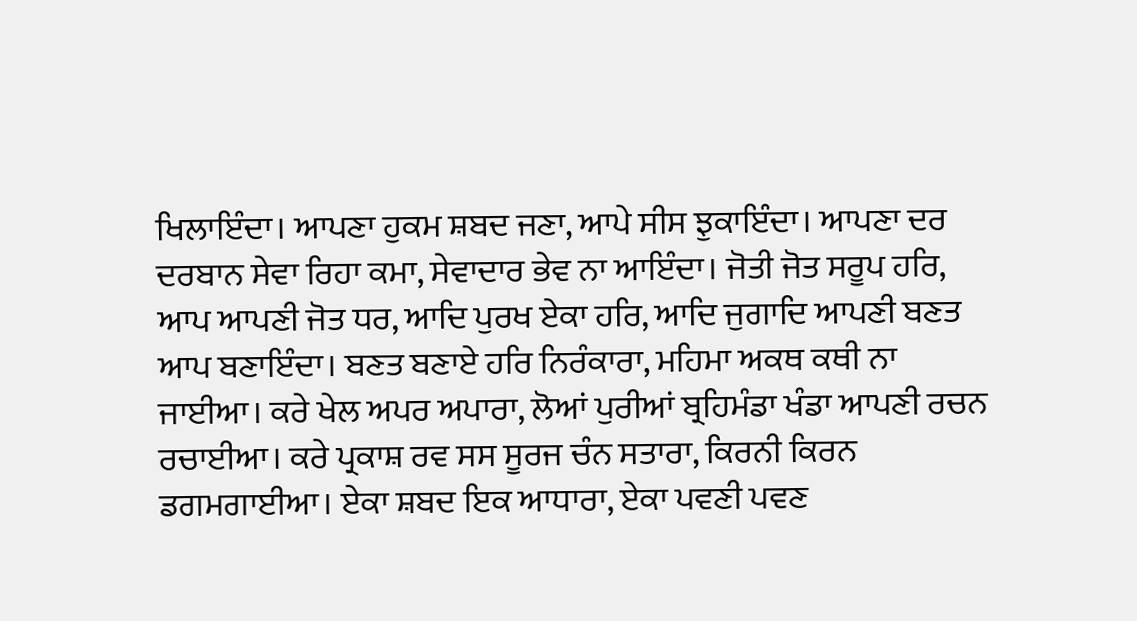ਖਿਲਾਇੰਦਾ। ਆਪਣਾ ਹੁਕਮ ਸ਼ਬਦ ਜਣਾ, ਆਪੇ ਸੀਸ ਝੁਕਾਇੰਦਾ। ਆਪਣਾ ਦਰ ਦਰਬਾਨ ਸੇਵਾ ਰਿਹਾ ਕਮਾ, ਸੇਵਾਦਾਰ ਭੇਵ ਨਾ ਆਇੰਦਾ। ਜੋਤੀ ਜੋਤ ਸਰੂਪ ਹਰਿ, ਆਪ ਆਪਣੀ ਜੋਤ ਧਰ, ਆਦਿ ਪੁਰਖ ਏਕਾ ਹਰਿ, ਆਦਿ ਜੁਗਾਦਿ ਆਪਣੀ ਬਣਤ ਆਪ ਬਣਾਇੰਦਾ। ਬਣਤ ਬਣਾਏ ਹਰਿ ਨਿਰੰਕਾਰਾ, ਮਹਿਮਾ ਅਕਥ ਕਥੀ ਨਾ ਜਾਈਆ। ਕਰੇ ਖੇਲ ਅਪਰ ਅਪਾਰਾ, ਲੋਆਂ ਪੁਰੀਆਂ ਬ੍ਰਹਿਮੰਡਾ ਖੰਡਾ ਆਪਣੀ ਰਚਨ ਰਚਾਈਆ। ਕਰੇ ਪ੍ਰਕਾਸ਼ ਰਵ ਸਸ ਸੂਰਜ ਚੰਨ ਸਤਾਰਾ, ਕਿਰਨੀ ਕਿਰਨ ਡਗਮਗਾਈਆ। ਏਕਾ ਸ਼ਬਦ ਇਕ ਆਧਾਰਾ, ਏਕਾ ਪਵਣੀ ਪਵਣ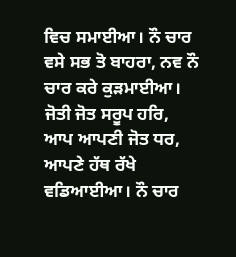ਵਿਚ ਸਮਾਈਆ। ਨੌ ਚਾਰ ਵਸੇ ਸਭ ਤੋ ਬਾਹਰਾ, ਨਵ ਨੌ ਚਾਰ ਕਰੇ ਕੁੜਮਾਈਆ। ਜੋਤੀ ਜੋਤ ਸਰੂਪ ਹਰਿ, ਆਪ ਆਪਣੀ ਜੋਤ ਧਰ, ਆਪਣੇ ਹੱਥ ਰੱਖੇ ਵਡਿਆਈਆ। ਨੌ ਚਾਰ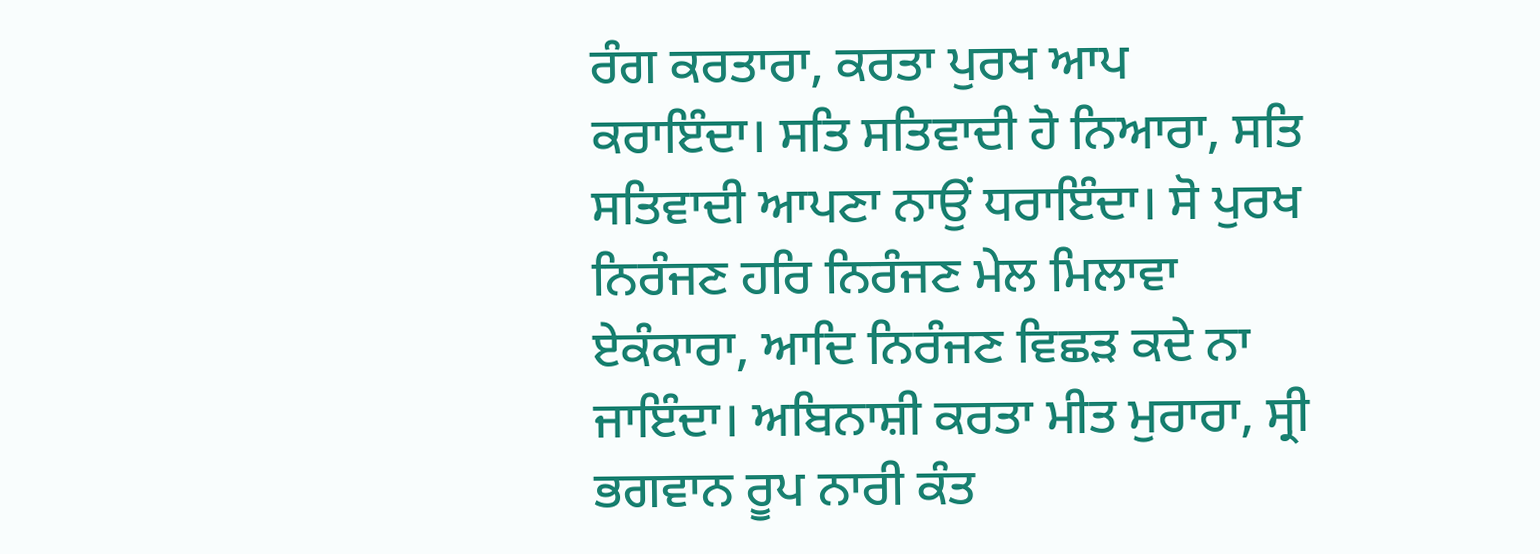ਰੰਗ ਕਰਤਾਰਾ, ਕਰਤਾ ਪੁਰਖ ਆਪ ਕਰਾਇੰਦਾ। ਸਤਿ ਸਤਿਵਾਦੀ ਹੋ ਨਿਆਰਾ, ਸਤਿ ਸਤਿਵਾਦੀ ਆਪਣਾ ਨਾਉਂ ਧਰਾਇੰਦਾ। ਸੋ ਪੁਰਖ ਨਿਰੰਜਣ ਹਰਿ ਨਿਰੰਜਣ ਮੇਲ ਮਿਲਾਵਾ ਏਕੰਕਾਰਾ, ਆਦਿ ਨਿਰੰਜਣ ਵਿਛੜ ਕਦੇ ਨਾ ਜਾਇੰਦਾ। ਅਬਿਨਾਸ਼ੀ ਕਰਤਾ ਮੀਤ ਮੁਰਾਰਾ, ਸ੍ਰੀ ਭਗਵਾਨ ਰੂਪ ਨਾਰੀ ਕੰਤ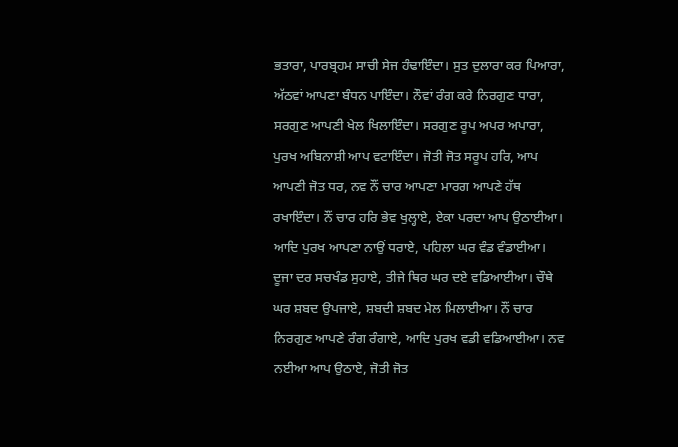ਭਤਾਰਾ, ਪਾਰਬ੍ਰਹਮ ਸਾਚੀ ਸੇਜ ਹੰਢਾਇੰਦਾ। ਸੁਤ ਦੁਲਾਰਾ ਕਰ ਪਿਆਰਾ, ਅੱਠਵਾਂ ਆਪਣਾ ਬੰਧਨ ਪਾਇੰਦਾ। ਨੌਵਾਂ ਰੰਗ ਕਰੇ ਨਿਰਗੁਣ ਧਾਰਾ, ਸਰਗੁਣ ਆਪਣੀ ਖੇਲ ਖਿਲਾਇੰਦਾ। ਸਰਗੁਣ ਰੂਪ ਅਪਰ ਅਪਾਰਾ, ਪੁਰਖ ਅਬਿਨਾਸ਼ੀ ਆਪ ਵਟਾਇੰਦਾ। ਜੋਤੀ ਜੋਤ ਸਰੂਪ ਹਰਿ, ਆਪ ਆਪਣੀ ਜੋਤ ਧਰ, ਨਵ ਨੌਂ ਚਾਰ ਆਪਣਾ ਮਾਰਗ ਆਪਣੇ ਹੱਥ ਰਖਾਇੰਦਾ। ਨੌਂ ਚਾਰ ਹਰਿ ਭੇਵ ਖੁਲ੍ਹਾਏ, ਏਕਾ ਪਰਦਾ ਆਪ ਉਠਾਈਆ। ਆਦਿ ਪੁਰਖ ਆਪਣਾ ਨਾਉਂ ਧਰਾਏ, ਪਹਿਲਾ ਘਰ ਵੰਡ ਵੰਡਾਈਆ। ਦੂਜਾ ਦਰ ਸਚਖੰਡ ਸੁਹਾਏ, ਤੀਜੇ ਥਿਰ ਘਰ ਦਏ ਵਡਿਆਈਆ। ਚੌਥੇ ਘਰ ਸ਼ਬਦ ਉਪਜਾਏ, ਸ਼ਬਦੀ ਸ਼ਬਦ ਮੇਲ ਮਿਲਾਈਆ। ਨੌਂ ਚਾਰ ਨਿਰਗੁਣ ਆਪਣੇ ਰੰਗ ਰੰਗਾਏ, ਆਦਿ ਪੁਰਖ ਵਡੀ ਵਡਿਆਈਆ। ਨਵ ਨਈਆ ਆਪ ਉਠਾਏ, ਜੋਤੀ ਜੋਤ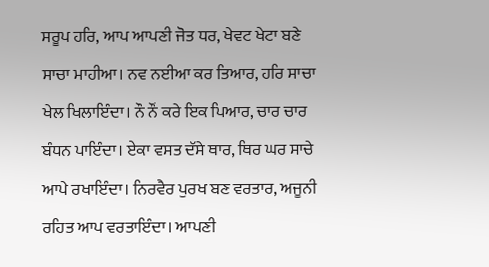ਸਰੂਪ ਹਰਿ, ਆਪ ਆਪਣੀ ਜੋਤ ਧਰ, ਖੇਵਟ ਖੇਟਾ ਬਣੇ ਸਾਚਾ ਮਾਹੀਆ। ਨਵ ਨਈਆ ਕਰ ਤਿਆਰ, ਹਰਿ ਸਾਚਾ ਖੇਲ ਖਿਲਾਇੰਦਾ। ਨੌ ਨੌਂ ਕਰੇ ਇਕ ਪਿਆਰ, ਚਾਰ ਚਾਰ ਬੰਧਨ ਪਾਇੰਦਾ। ਏਕਾ ਵਸਤ ਦੱਸੇ ਥਾਰ, ਥਿਰ ਘਰ ਸਾਚੇ ਆਪੇ ਰਖਾਇੰਦਾ। ਨਿਰਵੈਰ ਪੁਰਖ ਬਣ ਵਰਤਾਰ, ਅਜੂਨੀ ਰਹਿਤ ਆਪ ਵਰਤਾਇੰਦਾ। ਆਪਣੀ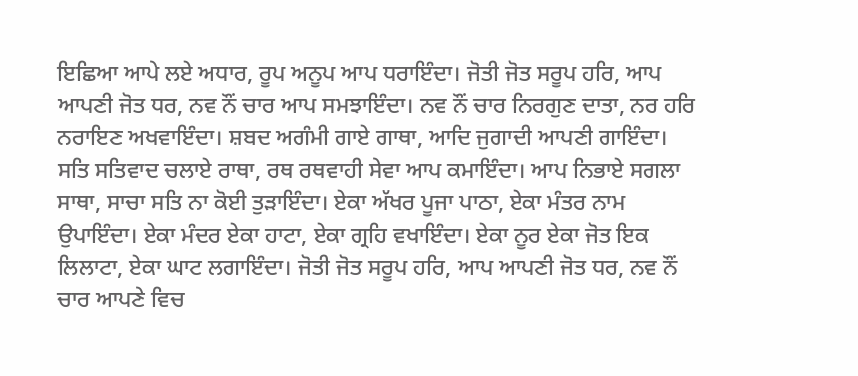ਇਛਿਆ ਆਪੇ ਲਏ ਅਧਾਰ, ਰੂਪ ਅਨੂਪ ਆਪ ਧਰਾਇੰਦਾ। ਜੋਤੀ ਜੋਤ ਸਰੂਪ ਹਰਿ, ਆਪ ਆਪਣੀ ਜੋਤ ਧਰ, ਨਵ ਨੌਂ ਚਾਰ ਆਪ ਸਮਝਾਇੰਦਾ। ਨਵ ਨੌਂ ਚਾਰ ਨਿਰਗੁਣ ਦਾਤਾ, ਨਰ ਹਰਿ ਨਰਾਇਣ ਅਖਵਾਇੰਦਾ। ਸ਼ਬਦ ਅਗੰਮੀ ਗਾਏ ਗਾਥਾ, ਆਦਿ ਜੁਗਾਦੀ ਆਪਣੀ ਗਾਇੰਦਾ। ਸਤਿ ਸਤਿਵਾਦ ਚਲਾਏ ਰਾਥਾ, ਰਥ ਰਥਵਾਹੀ ਸੇਵਾ ਆਪ ਕਮਾਇੰਦਾ। ਆਪ ਨਿਭਾਏ ਸਗਲਾ ਸਾਥਾ, ਸਾਚਾ ਸਤਿ ਨਾ ਕੋਈ ਤੁੜਾਇੰਦਾ। ਏਕਾ ਅੱਖਰ ਪੂਜਾ ਪਾਠਾ, ਏਕਾ ਮੰਤਰ ਨਾਮ ਉਪਾਇੰਦਾ। ਏਕਾ ਮੰਦਰ ਏਕਾ ਹਾਟਾ, ਏਕਾ ਗ੍ਰਹਿ ਵਖਾਇੰਦਾ। ਏਕਾ ਨੂਰ ਏਕਾ ਜੋਤ ਇਕ ਲਿਲਾਟਾ, ਏਕਾ ਘਾਟ ਲਗਾਇੰਦਾ। ਜੋਤੀ ਜੋਤ ਸਰੂਪ ਹਰਿ, ਆਪ ਆਪਣੀ ਜੋਤ ਧਰ, ਨਵ ਨੌਂ ਚਾਰ ਆਪਣੇ ਵਿਚ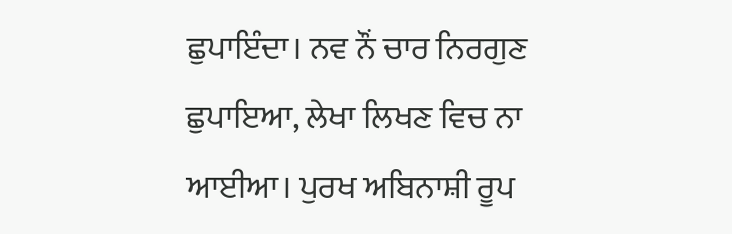ਛੁਪਾਇੰਦਾ। ਨਵ ਨੌਂ ਚਾਰ ਨਿਰਗੁਣ ਛੁਪਾਇਆ, ਲੇਖਾ ਲਿਖਣ ਵਿਚ ਨਾ ਆਈਆ। ਪੁਰਖ ਅਬਿਨਾਸ਼ੀ ਰੂਪ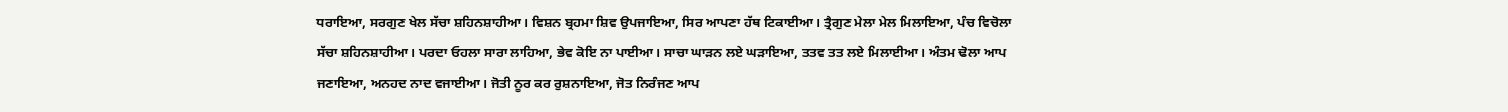ਧਰਾਇਆ, ਸਰਗੁਣ ਖੇਲ ਸੱਚਾ ਸ਼ਹਿਨਸ਼ਾਹੀਆ। ਵਿਸ਼ਨ ਬ੍ਰਹਮਾ ਸ਼ਿਵ ਉਪਜਾਇਆ, ਸਿਰ ਆਪਣਾ ਹੱਥ ਟਿਕਾਈਆ। ਤ੍ਰੈਗੁਣ ਮੇਲਾ ਮੇਲ ਮਿਲਾਇਆ, ਪੰਚ ਵਿਚੋਲਾ ਸੱਚਾ ਸ਼ਹਿਨਸ਼ਾਹੀਆ। ਪਰਦਾ ਓਹਲਾ ਸਾਰਾ ਲਾਹਿਆ, ਭੇਵ ਕੋਇ ਨਾ ਪਾਈਆ। ਸਾਚਾ ਘਾੜਨ ਲਏ ਘੜਾਇਆ, ਤਤਵ ਤਤ ਲਏ ਮਿਲਾਈਆ। ਅੰਤਮ ਢੋਲਾ ਆਪ ਜਣਾਇਆ, ਅਨਹਦ ਨਾਦ ਵਜਾਈਆ। ਜੋਤੀ ਨੂਰ ਕਰ ਰੁਸ਼ਨਾਇਆ, ਜੋਤ ਨਿਰੰਜਣ ਆਪ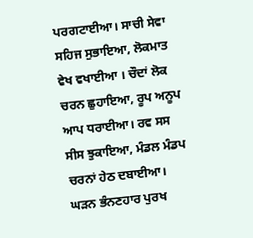ਪਰਗਟਾਈਆ। ਸਾਚੀ ਸੇਵਾ ਸਹਿਜ ਸੁਭਾਇਆ, ਲੋਕਮਾਤ ਵੇਖ ਵਖਾਈਆ । ਚੌਦਾਂ ਲੋਕ ਚਰਨ ਛੁਹਾਇਆ, ਰੂਪ ਅਨੂਪ ਆਪ ਧਰਾਈਆ। ਰਵ ਸਸ ਸੀਸ ਝੁਕਾਇਆ, ਮੰਡਲ ਮੰਡਪ ਚਰਨਾਂ ਹੇਠ ਦਬਾਈਆ। ਘੜਨ ਭੰਨਣਹਾਰ ਪੁਰਖ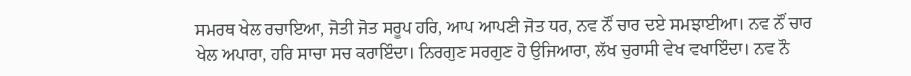ਸਮਰਥ ਖੇਲ ਰਚਾਇਆ, ਜੋਤੀ ਜੋਤ ਸਰੂਪ ਹਰਿ, ਆਪ ਆਪਣੀ ਜੋਤ ਧਰ, ਨਵ ਨੌਂ ਚਾਰ ਦਏ ਸਮਝਾਈਆ। ਨਵ ਨੌਂ ਚਾਰ ਖੇਲ ਅਪਾਰਾ, ਹਰਿ ਸਾਚਾ ਸਚ ਕਰਾਇੰਦਾ। ਨਿਰਗੁਣ ਸਰਗੁਣ ਹੋ ਉਜਿਆਰਾ, ਲੱਖ ਚੁਰਾਸੀ ਵੇਖ ਵਖਾਇੰਦਾ। ਨਵ ਨੌ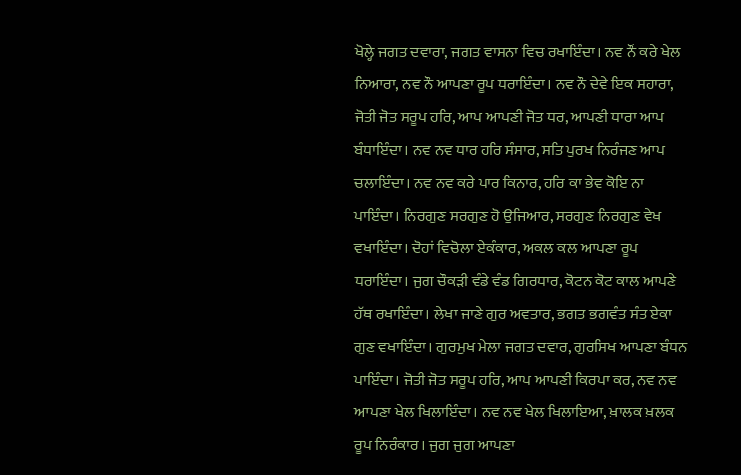ਖੋਲ੍ਹੇ ਜਗਤ ਦਵਾਰਾ, ਜਗਤ ਵਾਸਨਾ ਵਿਚ ਰਖਾਇੰਦਾ। ਨਵ ਨੌਂ ਕਰੇ ਖੇਲ ਨਿਆਰਾ, ਨਵ ਨੌ ਆਪਣਾ ਰੂਪ ਧਰਾਇੰਦਾ। ਨਵ ਨੌ ਦੇਵੇ ਇਕ ਸਹਾਰਾ, ਜੋਤੀ ਜੋਤ ਸਰੂਪ ਹਰਿ, ਆਪ ਆਪਣੀ ਜੋਤ ਧਰ, ਆਪਣੀ ਧਾਰਾ ਆਪ ਬੰਧਾਇੰਦਾ। ਨਵ ਨਵ ਧਾਰ ਹਰਿ ਸੰਸਾਰ, ਸਤਿ ਪੁਰਖ ਨਿਰੰਜਣ ਆਪ ਚਲਾਇੰਦਾ। ਨਵ ਨਵ ਕਰੇ ਪਾਰ ਕਿਨਾਰ, ਹਰਿ ਕਾ ਭੇਵ ਕੋਇ ਨਾ ਪਾਇੰਦਾ। ਨਿਰਗੁਣ ਸਰਗੁਣ ਹੋ ਉਜਿਆਰ, ਸਰਗੁਣ ਨਿਰਗੁਣ ਵੇਖ ਵਖਾਇੰਦਾ। ਦੋਹਾਂ ਵਿਚੋਲਾ ਏਕੰਕਾਰ, ਅਕਲ ਕਲ ਆਪਣਾ ਰੂਪ ਧਰਾਇੰਦਾ। ਜੁਗ ਚੌਕੜੀ ਵੰਡੇ ਵੰਡ ਗਿਰਧਾਰ, ਕੋਟਨ ਕੋਟ ਕਾਲ ਆਪਣੇ ਹੱਥ ਰਖਾਇੰਦਾ। ਲੇਖਾ ਜਾਣੇ ਗੁਰ ਅਵਤਾਰ, ਭਗਤ ਭਗਵੰਤ ਸੰਤ ਏਕਾ ਗੁਣ ਵਖਾਇੰਦਾ। ਗੁਰਮੁਖ ਮੇਲਾ ਜਗਤ ਦਵਾਰ, ਗੁਰਸਿਖ ਆਪਣਾ ਬੰਧਨ ਪਾਇੰਦਾ। ਜੋਤੀ ਜੋਤ ਸਰੂਪ ਹਰਿ, ਆਪ ਆਪਣੀ ਕਿਰਪਾ ਕਰ, ਨਵ ਨਵ ਆਪਣਾ ਖੇਲ ਖਿਲਾਇੰਦਾ। ਨਵ ਨਵ ਖੇਲ ਖਿਲਾਇਆ, ਖ਼ਾਲਕ ਖ਼ਲਕ ਰੂਪ ਨਿਰੰਕਾਰ। ਜੁਗ ਜੁਗ ਆਪਣਾ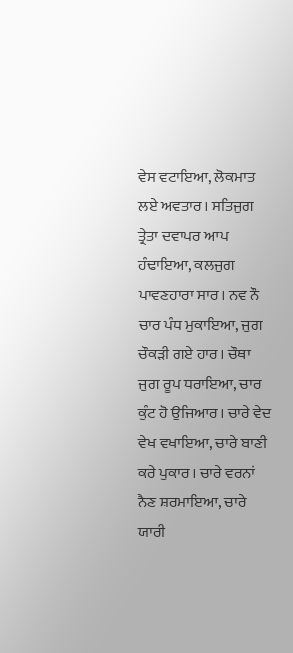ਵੇਸ ਵਟਾਇਆ, ਲੋਕਮਾਤ ਲਏ ਅਵਤਾਰ। ਸਤਿਜੁਗ ਤ੍ਰੇਤਾ ਦਵਾਪਰ ਆਪ ਹੰਢਾਇਆ, ਕਲਜੁਗ ਪਾਵਣਹਾਰਾ ਸਾਰ। ਨਵ ਨੌ ਚਾਰ ਪੰਧ ਮੁਕਾਇਆ, ਜੁਗ ਚੌਕੜੀ ਗਏ ਹਾਰ। ਚੌਥਾ ਜੁਗ ਰੂਪ ਧਰਾਇਆ, ਚਾਰ ਕੁੰਟ ਹੋ ਉਜਿਆਰ। ਚਾਰੇ ਵੇਦ ਵੇਖ ਵਖਾਇਆ, ਚਾਰੇ ਬਾਣੀ ਕਰੇ ਪੁਕਾਰ। ਚਾਰੇ ਵਰਨਾਂ ਨੈਣ ਸ਼ਰਮਾਇਆ, ਚਾਰੇ ਯਾਰੀ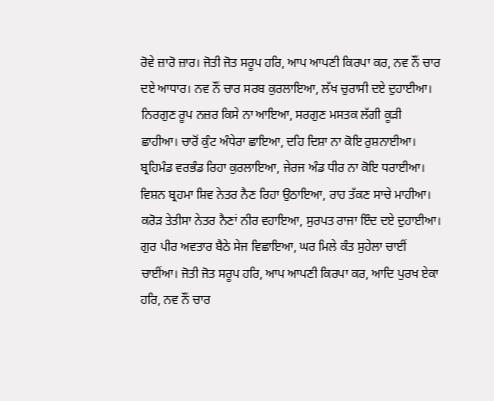ਰੋਵੇ ਜ਼ਾਰੋ ਜ਼ਾਰ। ਜੋਤੀ ਜੋਤ ਸਰੂਪ ਹਰਿ, ਆਪ ਆਪਣੀ ਕਿਰਪਾ ਕਰ, ਨਵ ਨੌਂ ਚਾਰ ਦਏ ਆਧਾਰ। ਨਵ ਨੌਂ ਚਾਰ ਸਰਬ ਕੁਰਲਾਇਆ, ਲੱਖ ਚੁਰਾਸੀ ਦਏ ਦੁਹਾਈਆ। ਨਿਰਗੁਣ ਰੂਪ ਨਜ਼ਰ ਕਿਸੇ ਨਾ ਆਇਆ, ਸਰਗੁਣ ਮਸਤਕ ਲੱਗੀ ਕੂੜੀ ਛਾਹੀਆ। ਚਾਰੋਂ ਕੁੰਟ ਅੰਧੇਰਾ ਛਾਇਆ, ਦਹਿ ਦਿਸ਼ਾ ਨਾ ਕੋਇ ਰੁਸ਼ਨਾਈਆ। ਬ੍ਰਹਿਮੰਡ ਵਰਭੰਡ ਰਿਹਾ ਕੁਰਲਾਇਆ, ਜੇਰਜ ਅੰਡ ਧੀਰ ਨਾ ਕੋਇ ਧਰਾਈਆ। ਵਿਸ਼ਨ ਬ੍ਰਹਮਾ ਸ਼ਿਵ ਨੇਤਰ ਨੈਣ ਰਿਹਾ ਉਠਾਇਆ, ਰਾਹ ਤੱਕਣ ਸਾਚੇ ਮਾਹੀਆ। ਕਰੋੜ ਤੇਤੀਸਾ ਨੇਤਰ ਨੈਣਾਂ ਨੀਰ ਵਹਾਇਆ, ਸੁਰਪਤ ਰਾਜਾ ਇੰਦ ਦਏ ਦੁਹਾਈਆ। ਗੁਰ ਪੀਰ ਅਵਤਾਰ ਬੈਠੇ ਸੇਜ ਵਿਛਾਇਆ, ਘਰ ਮਿਲੇ ਕੰਤ ਸੁਹੇਲਾ ਚਾਈਂ ਚਾਈਂਆ। ਜੋਤੀ ਜੋਤ ਸਰੂਪ ਹਰਿ, ਆਪ ਆਪਣੀ ਕਿਰਪਾ ਕਰ, ਆਦਿ ਪੁਰਖ ਏਕਾ ਹਰਿ, ਨਵ ਨੌਂ ਚਾਰ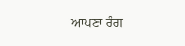ਆਪਣਾ ਰੰਗ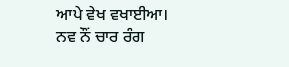ਆਪੇ ਵੇਖ ਵਖਾਈਆ। ਨਵ ਨੌਂ ਚਾਰ ਰੰਗ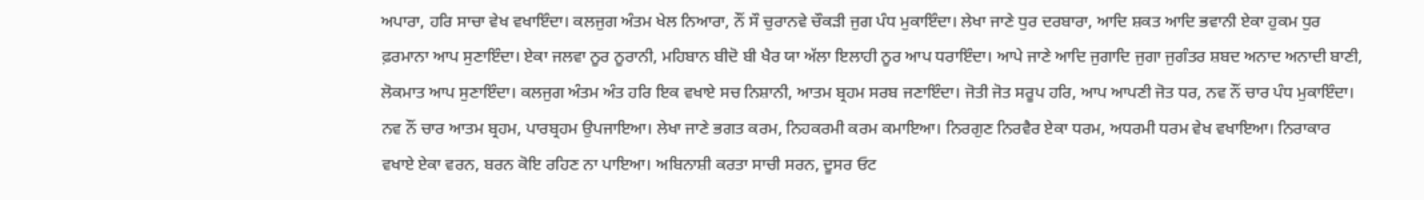ਅਪਾਰਾ, ਹਰਿ ਸਾਚਾ ਵੇਖ ਵਖਾਇੰਦਾ। ਕਲਜੁਗ ਅੰਤਮ ਖੇਲ ਨਿਆਰਾ, ਨੌਂ ਸੌ ਚੁਰਾਨਵੇ ਚੌਕੜੀ ਜੁਗ ਪੰਧ ਮੁਕਾਇੰਦਾ। ਲੇਖਾ ਜਾਣੇ ਧੁਰ ਦਰਬਾਰਾ, ਆਦਿ ਸ਼ਕਤ ਆਦਿ ਭਵਾਨੀ ਏਕਾ ਹੁਕਮ ਧੁਰ ਫ਼ਰਮਾਨਾ ਆਪ ਸੁਣਾਇੰਦਾ। ਏਕਾ ਜਲਵਾ ਨੂਰ ਨੂਰਾਨੀ, ਮਹਿਬਾਨ ਬੀਦੋ ਬੀ ਖੈਰ ਯਾ ਅੱਲਾ ਇਲਾਹੀ ਨੂਰ ਆਪ ਧਰਾਇੰਦਾ। ਆਪੇ ਜਾਣੇ ਆਦਿ ਜੁਗਾਦਿ ਜੁਗਾ ਜੁਗੰਤਰ ਸ਼ਬਦ ਅਨਾਦ ਅਨਾਦੀ ਬਾਣੀ, ਲੋਕਮਾਤ ਆਪ ਸੁਣਾਇੰਦਾ। ਕਲਜੁਗ ਅੰਤਮ ਅੰਤ ਹਰਿ ਇਕ ਵਖਾਏ ਸਚ ਨਿਸ਼ਾਨੀ, ਆਤਮ ਬ੍ਰਹਮ ਸਰਬ ਜਣਾਇੰਦਾ। ਜੋਤੀ ਜੋਤ ਸਰੂਪ ਹਰਿ, ਆਪ ਆਪਣੀ ਜੋਤ ਧਰ, ਨਵ ਨੌਂ ਚਾਰ ਪੰਧ ਮੁਕਾਇੰਦਾ। ਨਵ ਨੌਂ ਚਾਰ ਆਤਮ ਬ੍ਰਹਮ, ਪਾਰਬ੍ਰਹਮ ਉਪਜਾਇਆ। ਲੇਖਾ ਜਾਣੇ ਭਗਤ ਕਰਮ, ਨਿਹਕਰਮੀ ਕਰਮ ਕਮਾਇਆ। ਨਿਰਗੁਣ ਨਿਰਵੈਰ ਏਕਾ ਧਰਮ, ਅਧਰਮੀ ਧਰਮ ਵੇਖ ਵਖਾਇਆ। ਨਿਰਾਕਾਰ ਵਖਾਏ ਏਕਾ ਵਰਨ, ਬਰਨ ਕੋਇ ਰਹਿਣ ਨਾ ਪਾਇਆ। ਅਬਿਨਾਸ਼ੀ ਕਰਤਾ ਸਾਚੀ ਸਰਨ, ਦੂਸਰ ਓਟ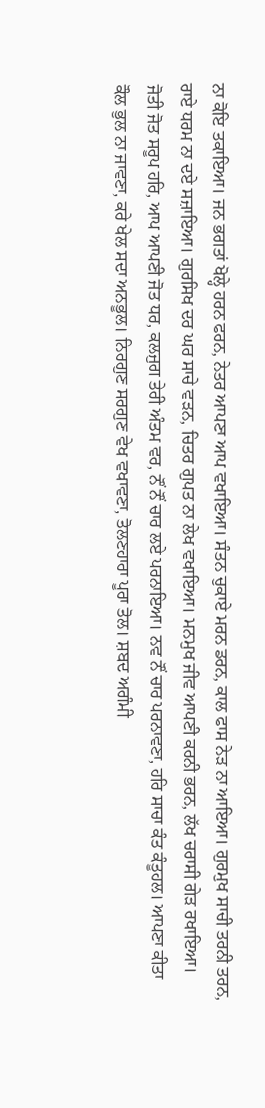ਨਾ ਕੋਇ ਤਕਾਇਆ। ਜਨ ਭਗਤਾਂ ਖੋਲ੍ਹੇ ਹਰਨ ਫਰਨ, ਨੇਤਰ ਆਪਣਾ ਆਪ ਵਖਾਇਆ। ਸੰਤਨ ਚੁਕਾਏ ਮਰਨ ਡਰਨ, ਕਾਲ ਫਾਸ ਨੇੜ ਨਾ ਆਇਆ। ਗੁਰਮੁਖ ਸਾਚੀ ਤਰਨੀ ਤਰਨ, ਰਾਏ ਧਰਮ ਨਾ ਦਏ ਸਜ਼ਾਇਆ। ਗੁਰਸਿਖ ਦਰ ਘਰ ਸਾਚੇ ਵੜਨ, ਚਿਤਰ ਗੁਪਤ ਨਾ ਲੇਖ ਵਖਾਇਆ। ਮਨਮੁਖ ਜੀਵ ਆਪਣੀ ਕਰਨੀ ਭਰਨ, ਲੱਖ ਚਰਾਸੀ ਗੇੜ ਰਖਾਇਆ। ਜੋਤੀ ਜੋਤ ਸਰੂਪ ਹਰਿ, ਆਪ ਆਪਣੀ ਜੋਤ ਧਰ, ਕਲਜੁਗ ਤੇਰੀ ਅੰਤਮ ਵਰ, ਨੌਂ ਨੌਂ ਚਾਰ ਲਏ ਪਰਨਾਇਆ। ਨਵ ਨੌਂ ਚਾਰ ਪਰਨਾਵਣਾ, ਹਰਿ ਸਾਚਾ ਕੰਤ ਕੰਤੂਹਲ। ਆਪਣਾ ਕੀਤਾ ਕੌਲ ਭੁਲ ਨਾ ਜਾਵਣਾ, ਕਰੇ ਖੇਲ ਸਦਾ ਅਨਭੂਲ। ਨਿਰਗੁਣ ਸਰਗੁਣ ਵੇਖ ਵਖਾਵਣਾ, ਤੋਲਣਹਾਰਾ ਪੂਰਾ ਤੋਲ। ਸ਼ਬਦ ਅਗੰਮੀ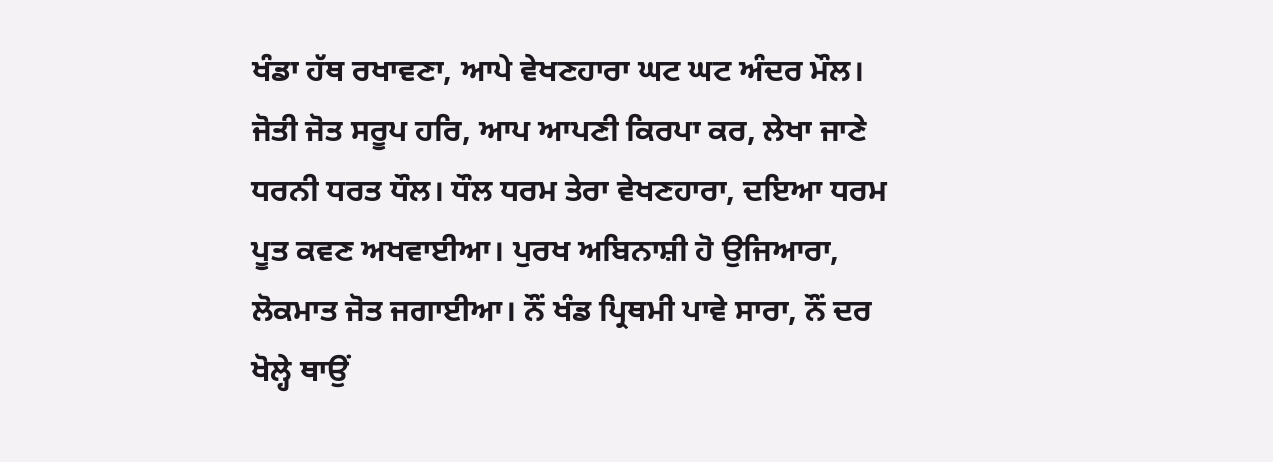ਖੰਡਾ ਹੱਥ ਰਖਾਵਣਾ, ਆਪੇ ਵੇਖਣਹਾਰਾ ਘਟ ਘਟ ਅੰਦਰ ਮੌਲ। ਜੋਤੀ ਜੋਤ ਸਰੂਪ ਹਰਿ, ਆਪ ਆਪਣੀ ਕਿਰਪਾ ਕਰ, ਲੇਖਾ ਜਾਣੇ ਧਰਨੀ ਧਰਤ ਧੌਲ। ਧੌਲ ਧਰਮ ਤੇਰਾ ਵੇਖਣਹਾਰਾ, ਦਇਆ ਧਰਮ ਪੂਤ ਕਵਣ ਅਖਵਾਈਆ। ਪੁਰਖ ਅਬਿਨਾਸ਼ੀ ਹੋ ਉਜਿਆਰਾ, ਲੋਕਮਾਤ ਜੋਤ ਜਗਾਈਆ। ਨੌਂ ਖੰਡ ਪ੍ਰਿਥਮੀ ਪਾਵੇ ਸਾਰਾ, ਨੌਂ ਦਰ ਖੋਲ੍ਹੇ ਥਾਉਂ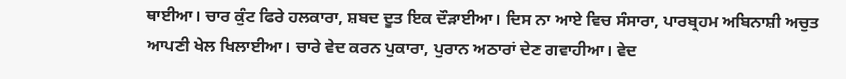ਥਾਈਆ। ਚਾਰ ਕੁੰਟ ਫਿਰੇ ਹਲਕਾਰਾ, ਸ਼ਬਦ ਦੂਤ ਇਕ ਦੌੜਾਈਆ। ਦਿਸ ਨਾ ਆਏ ਵਿਚ ਸੰਸਾਰਾ, ਪਾਰਬ੍ਰਹਮ ਅਬਿਨਾਸ਼ੀ ਅਚੁਤ ਆਪਣੀ ਖੇਲ ਖਿਲਾਈਆ। ਚਾਰੇ ਵੇਦ ਕਰਨ ਪੁਕਾਰਾ, ਪੁਰਾਨ ਅਠਾਰਾਂ ਦੇਣ ਗਵਾਹੀਆ। ਵੇਦ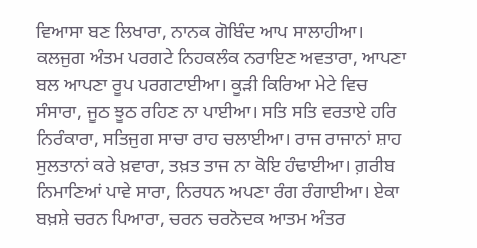ਵਿਆਸਾ ਬਣ ਲਿਖਾਰਾ, ਨਾਨਕ ਗੋਬਿੰਦ ਆਪ ਸਾਲਾਹੀਆ। ਕਲਜੁਗ ਅੰਤਮ ਪਰਗਟੇ ਨਿਹਕਲੰਕ ਨਰਾਇਣ ਅਵਤਾਰਾ, ਆਪਣਾ ਬਲ ਆਪਣਾ ਰੂਪ ਪਰਗਟਾਈਆ। ਕੂੜੀ ਕਿਰਿਆ ਮੇਟੇ ਵਿਚ ਸੰਸਾਰਾ, ਜੂਠ ਝੂਠ ਰਹਿਣ ਨਾ ਪਾਈਆ। ਸਤਿ ਸਤਿ ਵਰਤਾਏ ਹਰਿ ਨਿਰੰਕਾਰਾ, ਸਤਿਜੁਗ ਸਾਚਾ ਰਾਹ ਚਲਾਈਆ। ਰਾਜ ਰਾਜਾਨਾਂ ਸ਼ਾਹ ਸੁਲਤਾਨਾਂ ਕਰੇ ਖ਼ਵਾਰਾ, ਤਖ਼ਤ ਤਾਜ ਨਾ ਕੋਇ ਹੰਢਾਈਆ। ਗ਼ਰੀਬ ਨਿਮਾਣਿਆਂ ਪਾਵੇ ਸਾਰਾ, ਨਿਰਧਨ ਅਪਣਾ ਰੰਗ ਰੰਗਾਈਆ। ਏਕਾ ਬਖ਼ਸ਼ੇ ਚਰਨ ਪਿਆਰਾ, ਚਰਨ ਚਰਨੋਦਕ ਆਤਮ ਅੰਤਰ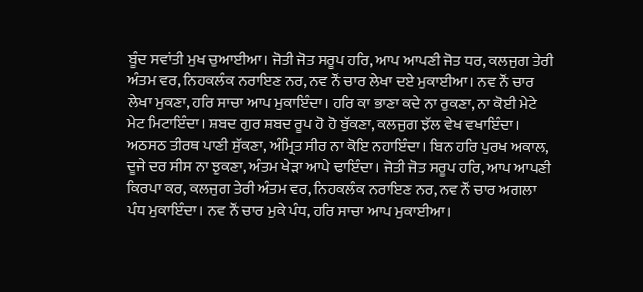ਬੂੰਦ ਸਵਾਂਤੀ ਮੁਖ ਚੁਆਈਆ। ਜੋਤੀ ਜੋਤ ਸਰੂਪ ਹਰਿ, ਆਪ ਆਪਣੀ ਜੋਤ ਧਰ, ਕਲਜੁਗ ਤੇਰੀ ਅੰਤਮ ਵਰ, ਨਿਹਕਲੰਕ ਨਰਾਇਣ ਨਰ, ਨਵ ਨੌਂ ਚਾਰ ਲੇਖਾ ਦਏ ਮੁਕਾਈਆ। ਨਵ ਨੌਂ ਚਾਰ ਲੇਖਾ ਮੁਕਣਾ, ਹਰਿ ਸਾਚਾ ਆਪ ਮੁਕਾਇੰਦਾ। ਹਰਿ ਕਾ ਭਾਣਾ ਕਦੇ ਨਾ ਰੁਕਣਾ, ਨਾ ਕੋਈ ਮੇਟੇ ਮੇਟ ਮਿਟਾਇੰਦਾ। ਸ਼ਬਦ ਗੁਰ ਸ਼ਬਦ ਰੂਪ ਹੋ ਹੋ ਬੁੱਕਣਾ, ਕਲਜੁਗ ਝੱਲ ਵੇਖ ਵਖਾਇੰਦਾ। ਅਠਸਠ ਤੀਰਥ ਪਾਣੀ ਸੁੱਕਣਾ, ਅੰਮ੍ਰਿਤ ਸੀਰ ਨਾ ਕੋਇ ਨਹਾਇੰਦਾ। ਬਿਨ ਹਰਿ ਪੁਰਖ ਅਕਾਲ, ਦੂਜੇ ਦਰ ਸੀਸ ਨਾ ਝੁਕਣਾ, ਅੰਤਮ ਖੇੜਾ ਆਪੇ ਢਾਇੰਦਾ। ਜੋਤੀ ਜੋਤ ਸਰੂਪ ਹਰਿ, ਆਪ ਆਪਣੀ ਕਿਰਪਾ ਕਰ, ਕਲਜੁਗ ਤੇਰੀ ਅੰਤਮ ਵਰ, ਨਿਹਕਲੰਕ ਨਰਾਇਣ ਨਰ, ਨਵ ਨੌਂ ਚਾਰ ਅਗਲਾ ਪੰਧ ਮੁਕਾਇੰਦਾ। ਨਵ ਨੌਂ ਚਾਰ ਮੁਕੇ ਪੰਧ, ਹਰਿ ਸਾਚਾ ਆਪ ਮੁਕਾਈਆ।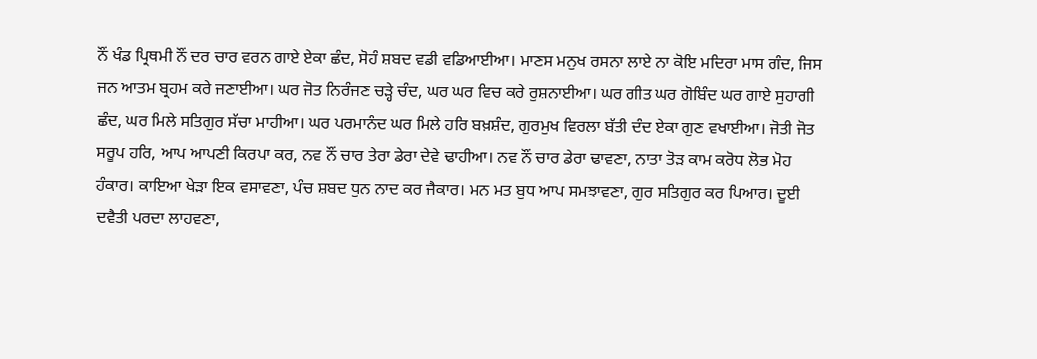ਨੌਂ ਖੰਡ ਪ੍ਰਿਥਮੀ ਨੌਂ ਦਰ ਚਾਰ ਵਰਨ ਗਾਏ ਏਕਾ ਛੰਦ, ਸੋਹੰ ਸ਼ਬਦ ਵਡੀ ਵਡਿਆਈਆ। ਮਾਣਸ ਮਨੁਖ ਰਸਨਾ ਲਾਏ ਨਾ ਕੋਇ ਮਦਿਰਾ ਮਾਸ ਗੰਦ, ਜਿਸ ਜਨ ਆਤਮ ਬ੍ਰਹਮ ਕਰੇ ਜਣਾਈਆ। ਘਰ ਜੋਤ ਨਿਰੰਜਣ ਚੜ੍ਹੇ ਚੰਦ, ਘਰ ਘਰ ਵਿਚ ਕਰੇ ਰੁਸ਼ਨਾਈਆ। ਘਰ ਗੀਤ ਘਰ ਗੋਬਿੰਦ ਘਰ ਗਾਏ ਸੁਹਾਗੀ ਛੰਦ, ਘਰ ਮਿਲੇ ਸਤਿਗੁਰ ਸੱਚਾ ਮਾਹੀਆ। ਘਰ ਪਰਮਾਨੰਦ ਘਰ ਮਿਲੇ ਹਰਿ ਬਖ਼ਸ਼ੰਦ, ਗੁਰਮੁਖ ਵਿਰਲਾ ਬੱਤੀ ਦੰਦ ਏਕਾ ਗੁਣ ਵਖਾਈਆ। ਜੋਤੀ ਜੋਤ ਸਰੂਪ ਹਰਿ, ਆਪ ਆਪਣੀ ਕਿਰਪਾ ਕਰ, ਨਵ ਨੌਂ ਚਾਰ ਤੇਰਾ ਡੇਰਾ ਦੇਵੇ ਢਾਹੀਆ। ਨਵ ਨੌਂ ਚਾਰ ਡੇਰਾ ਢਾਵਣਾ, ਨਾਤਾ ਤੋੜ ਕਾਮ ਕਰੋਧ ਲੋਭ ਮੋਹ ਹੰਕਾਰ। ਕਾਇਆ ਖੇੜਾ ਇਕ ਵਸਾਵਣਾ, ਪੰਚ ਸ਼ਬਦ ਧੁਨ ਨਾਦ ਕਰ ਜੈਕਾਰ। ਮਨ ਮਤ ਬੁਧ ਆਪ ਸਮਝਾਵਣਾ, ਗੁਰ ਸਤਿਗੁਰ ਕਰ ਪਿਆਰ। ਦੂਈ ਦਵੈਤੀ ਪਰਦਾ ਲਾਹਵਣਾ,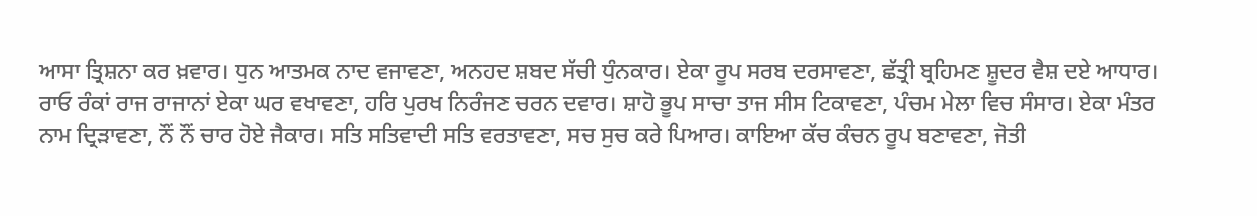ਆਸਾ ਤ੍ਰਿਸ਼ਨਾ ਕਰ ਖ਼ਵਾਰ। ਧੁਨ ਆਤਮਕ ਨਾਦ ਵਜਾਵਣਾ, ਅਨਹਦ ਸ਼ਬਦ ਸੱਚੀ ਧੁੰਨਕਾਰ। ਏਕਾ ਰੂਪ ਸਰਬ ਦਰਸਾਵਣਾ, ਛੱਤ੍ਰੀ ਬ੍ਰਹਿਮਣ ਸ਼ੂਦਰ ਵੈਸ਼ ਦਏ ਆਧਾਰ। ਰਾਓ ਰੰਕਾਂ ਰਾਜ ਰਾਜਾਨਾਂ ਏਕਾ ਘਰ ਵਖਾਵਣਾ, ਹਰਿ ਪੁਰਖ ਨਿਰੰਜਣ ਚਰਨ ਦਵਾਰ। ਸ਼ਾਹੋ ਭੂਪ ਸਾਚਾ ਤਾਜ ਸੀਸ ਟਿਕਾਵਣਾ, ਪੰਚਮ ਮੇਲਾ ਵਿਚ ਸੰਸਾਰ। ਏਕਾ ਮੰਤਰ ਨਾਮ ਦ੍ਰਿੜਾਵਣਾ, ਨੌਂ ਨੌਂ ਚਾਰ ਹੋਏ ਜੈਕਾਰ। ਸਤਿ ਸਤਿਵਾਦੀ ਸਤਿ ਵਰਤਾਵਣਾ, ਸਚ ਸੁਚ ਕਰੇ ਪਿਆਰ। ਕਾਇਆ ਕੱਚ ਕੰਚਨ ਰੂਪ ਬਣਾਵਣਾ, ਜੋਤੀ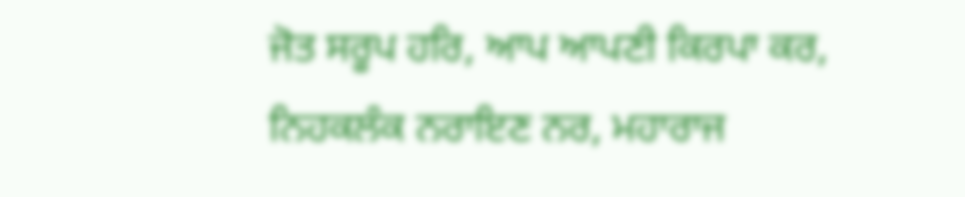ਜੋਤ ਸਰੂਪ ਹਰਿ, ਆਪ ਆਪਣੀ ਕਿਰਪਾ ਕਰ, ਨਿਹਕਲੰਕ ਨਰਾਇਣ ਨਰ, ਮਹਾਰਾਜ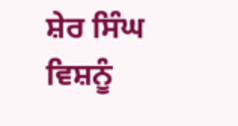ਸ਼ੇਰ ਸਿੰਘ ਵਿਸ਼ਨੂੰ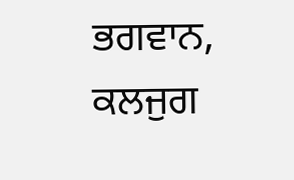ਭਗਵਾਨ, ਕਲਜੁਗ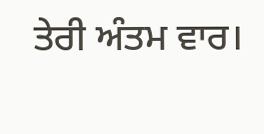ਤੇਰੀ ਅੰਤਮ ਵਾਰ।